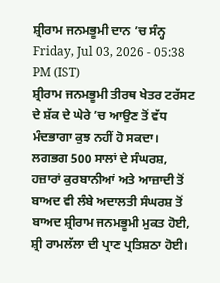ਸ਼੍ਰੀਰਾਮ ਜਨਮਭੂਮੀ ਦਾਨ ’ਚ ਸੰਨ੍ਹ
Friday, Jul 03, 2026 - 05:38 PM (IST)
ਸ਼੍ਰੀਰਾਮ ਜਨਮਭੂਮੀ ਤੀਰਥ ਖੇਤਰ ਟਰੱਸਟ ਦੇ ਸ਼ੱਕ ਦੇ ਘੇਰੇ ’ਚ ਆਉਣ ਤੋਂ ਵੱਧ ਮੰਦਭਾਗਾ ਕੁਝ ਨਹੀਂ ਹੋ ਸਕਦਾ। ਲਗਭਗ 500 ਸਾਲਾਂ ਦੇ ਸੰਘਰਸ਼, ਹਜ਼ਾਰਾਂ ਕੁਰਬਾਨੀਆਂ ਅਤੇ ਆਜ਼ਾਦੀ ਤੋਂ ਬਾਅਦ ਵੀ ਲੰਬੇ ਅਦਾਲਤੀ ਸੰਘਰਸ਼ ਤੋਂ ਬਾਅਦ ਸ਼੍ਰੀਰਾਮ ਜਨਮਭੂਮੀ ਮੁਕਤ ਹੋਈ, ਸ਼੍ਰੀ ਰਾਮਲੱਲਾ ਦੀ ਪ੍ਰਾਣ ਪ੍ਰਤਿਸ਼ਠਾ ਹੋਈ।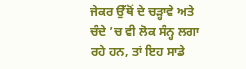ਜੇਕਰ ਉੱਥੋਂ ਦੇ ਚੜ੍ਹਾਵੇ ਅਤੇ ਚੰਦੇ ’ਚ ਵੀ ਲੋਕ ਸੰਨ੍ਹ ਲਗਾ ਰਹੇ ਹਨ, ਤਾਂ ਇਹ ਸਾਡੇ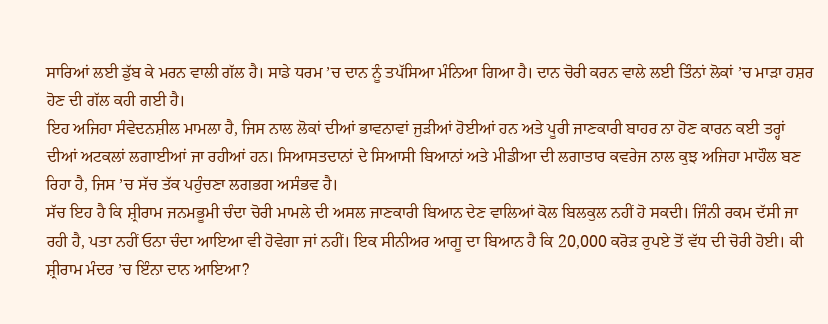ਸਾਰਿਆਂ ਲਈ ਡੁੱਬ ਕੇ ਮਰਨ ਵਾਲੀ ਗੱਲ ਹੈ। ਸਾਡੇ ਧਰਮ ’ਚ ਦਾਨ ਨੂੰ ਤਪੱਸਿਆ ਮੰਨਿਆ ਗਿਆ ਹੈ। ਦਾਨ ਚੋਰੀ ਕਰਨ ਵਾਲੇ ਲਈ ਤਿੰਨਾਂ ਲੋਕਾਂ ’ਚ ਮਾੜਾ ਹਸ਼ਰ ਹੋਣ ਦੀ ਗੱਲ ਕਹੀ ਗਈ ਹੈ।
ਇਹ ਅਜਿਹਾ ਸੰਵੇਦਨਸ਼ੀਲ ਮਾਮਲਾ ਹੈ, ਜਿਸ ਨਾਲ ਲੋਕਾਂ ਦੀਆਂ ਭਾਵਨਾਵਾਂ ਜੁੜੀਆਂ ਹੋਈਆਂ ਹਨ ਅਤੇ ਪੂਰੀ ਜਾਣਕਾਰੀ ਬਾਹਰ ਨਾ ਹੋਣ ਕਾਰਨ ਕਈ ਤਰ੍ਹਾਂ ਦੀਆਂ ਅਟਕਲਾਂ ਲਗਾਈਆਂ ਜਾ ਰਹੀਆਂ ਹਨ। ਸਿਆਸਤਦਾਨਾਂ ਦੇ ਸਿਆਸੀ ਬਿਆਨਾਂ ਅਤੇ ਮੀਡੀਆ ਦੀ ਲਗਾਤਾਰ ਕਵਰੇਜ ਨਾਲ ਕੁਝ ਅਜਿਹਾ ਮਾਹੌਲ ਬਣ ਰਿਹਾ ਹੈ, ਜਿਸ ’ਚ ਸੱਚ ਤੱਕ ਪਹੁੰਚਣਾ ਲਗਭਗ ਅਸੰਭਵ ਹੈ।
ਸੱਚ ਇਹ ਹੈ ਕਿ ਸ਼੍ਰੀਰਾਮ ਜਨਮਭੂਮੀ ਚੰਦਾ ਚੋਰੀ ਮਾਮਲੇ ਦੀ ਅਸਲ ਜਾਣਕਾਰੀ ਬਿਆਨ ਦੇਣ ਵਾਲਿਆਂ ਕੋਲ ਬਿਲਕੁਲ ਨਹੀਂ ਹੋ ਸਕਦੀ। ਜਿੰਨੀ ਰਕਮ ਦੱਸੀ ਜਾ ਰਹੀ ਹੈ, ਪਤਾ ਨਹੀਂ ਓਨਾ ਚੰਦਾ ਆਇਆ ਵੀ ਹੋਵੇਗਾ ਜਾਂ ਨਹੀਂ। ਇਕ ਸੀਨੀਅਰ ਆਗੂ ਦਾ ਬਿਆਨ ਹੈ ਕਿ 20,000 ਕਰੋੜ ਰੁਪਏ ਤੋਂ ਵੱਧ ਦੀ ਚੋਰੀ ਹੋਈ। ਕੀ ਸ਼੍ਰੀਰਾਮ ਮੰਦਰ ’ਚ ਇੰਨਾ ਦਾਨ ਆਇਆ?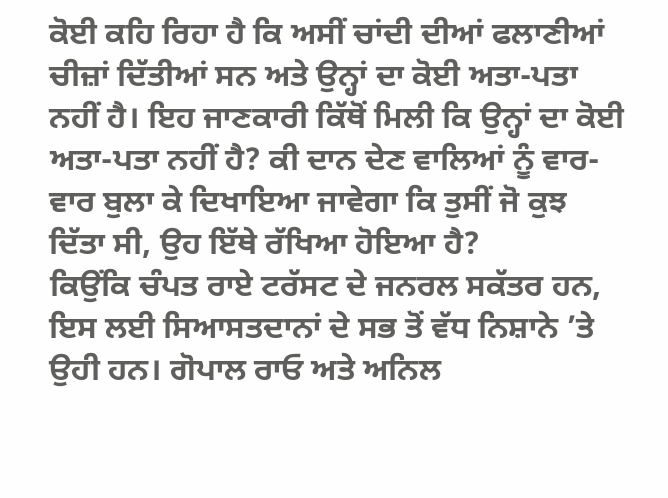ਕੋਈ ਕਹਿ ਰਿਹਾ ਹੈ ਕਿ ਅਸੀਂ ਚਾਂਦੀ ਦੀਆਂ ਫਲਾਣੀਆਂ ਚੀਜ਼ਾਂ ਦਿੱਤੀਆਂ ਸਨ ਅਤੇ ਉਨ੍ਹਾਂ ਦਾ ਕੋਈ ਅਤਾ-ਪਤਾ ਨਹੀਂ ਹੈ। ਇਹ ਜਾਣਕਾਰੀ ਕਿੱਥੋਂ ਮਿਲੀ ਕਿ ਉਨ੍ਹਾਂ ਦਾ ਕੋਈ ਅਤਾ-ਪਤਾ ਨਹੀਂ ਹੈ? ਕੀ ਦਾਨ ਦੇਣ ਵਾਲਿਆਂ ਨੂੰ ਵਾਰ-ਵਾਰ ਬੁਲਾ ਕੇ ਦਿਖਾਇਆ ਜਾਵੇਗਾ ਕਿ ਤੁਸੀਂ ਜੋ ਕੁਝ ਦਿੱਤਾ ਸੀ, ਉਹ ਇੱਥੇ ਰੱਖਿਆ ਹੋਇਆ ਹੈ?
ਕਿਉਂਕਿ ਚੰਪਤ ਰਾਏ ਟਰੱਸਟ ਦੇ ਜਨਰਲ ਸਕੱਤਰ ਹਨ, ਇਸ ਲਈ ਸਿਆਸਤਦਾਨਾਂ ਦੇ ਸਭ ਤੋਂ ਵੱਧ ਨਿਸ਼ਾਨੇ ’ਤੇ ਉਹੀ ਹਨ। ਗੋਪਾਲ ਰਾਓ ਅਤੇ ਅਨਿਲ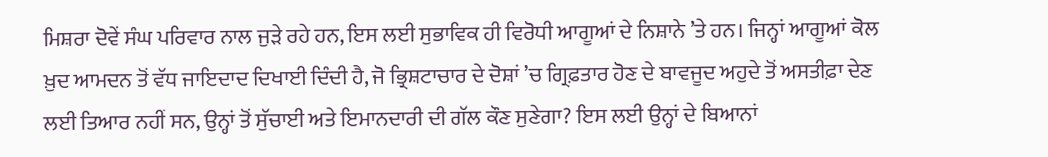ਮਿਸ਼ਰਾ ਦੋਵੇਂ ਸੰਘ ਪਰਿਵਾਰ ਨਾਲ ਜੁੜੇ ਰਹੇ ਹਨ, ਇਸ ਲਈ ਸੁਭਾਵਿਕ ਹੀ ਵਿਰੋਧੀ ਆਗੂਆਂ ਦੇ ਨਿਸ਼ਾਨੇ ’ਤੇ ਹਨ। ਜਿਨ੍ਹਾਂ ਆਗੂਆਂ ਕੋਲ ਖ਼ੁਦ ਆਮਦਨ ਤੋਂ ਵੱਧ ਜਾਇਦਾਦ ਦਿਖਾਈ ਦਿੰਦੀ ਹੈ, ਜੋ ਭ੍ਰਿਸ਼ਟਾਚਾਰ ਦੇ ਦੋਸ਼ਾਂ ’ਚ ਗ੍ਰਿਫ਼ਤਾਰ ਹੋਣ ਦੇ ਬਾਵਜੂਦ ਅਹੁਦੇ ਤੋਂ ਅਸਤੀਫ਼ਾ ਦੇਣ ਲਈ ਤਿਆਰ ਨਹੀਂ ਸਨ, ਉਨ੍ਹਾਂ ਤੋਂ ਸੁੱਚਾਈ ਅਤੇ ਇਮਾਨਦਾਰੀ ਦੀ ਗੱਲ ਕੌਣ ਸੁਣੇਗਾ? ਇਸ ਲਈ ਉਨ੍ਹਾਂ ਦੇ ਬਿਆਨਾਂ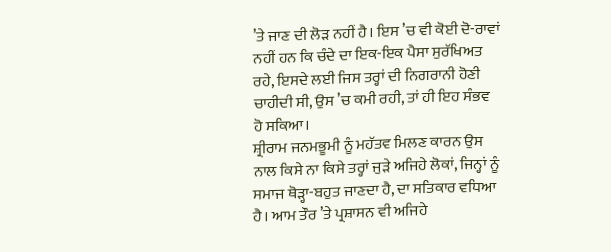’ਤੇ ਜਾਣ ਦੀ ਲੋੜ ਨਹੀਂ ਹੈ। ਇਸ ’ਚ ਵੀ ਕੋਈ ਦੋ-ਰਾਵਾਂ ਨਹੀਂ ਹਨ ਕਿ ਚੰਦੇ ਦਾ ਇਕ-ਇਕ ਪੈਸਾ ਸੁਰੱਖਿਅਤ ਰਹੇ, ਇਸਦੇ ਲਈ ਜਿਸ ਤਰ੍ਹਾਂ ਦੀ ਨਿਗਰਾਨੀ ਹੋਣੀ ਚਾਹੀਦੀ ਸੀ, ਉਸ ’ਚ ਕਮੀ ਰਹੀ, ਤਾਂ ਹੀ ਇਹ ਸੰਭਵ ਹੋ ਸਕਿਆ।
ਸ਼੍ਰੀਰਾਮ ਜਨਮਭੂਮੀ ਨੂੰ ਮਹੱਤਵ ਮਿਲਣ ਕਾਰਨ ਉਸ ਨਾਲ ਕਿਸੇ ਨਾ ਕਿਸੇ ਤਰ੍ਹਾਂ ਜੁੜੇ ਅਜਿਹੇ ਲੋਕਾਂ, ਜਿਨ੍ਹਾਂ ਨੂੰ ਸਮਾਜ ਥੋੜ੍ਹਾ-ਬਹੁਤ ਜਾਣਦਾ ਹੈ, ਦਾ ਸਤਿਕਾਰ ਵਧਿਆ ਹੈ। ਆਮ ਤੌਰ ’ਤੇ ਪ੍ਰਸ਼ਾਸਨ ਵੀ ਅਜਿਹੇ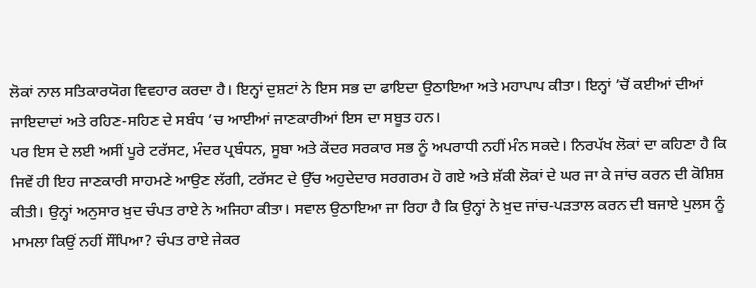ਲੋਕਾਂ ਨਾਲ ਸਤਿਕਾਰਯੋਗ ਵਿਵਹਾਰ ਕਰਦਾ ਹੈ। ਇਨ੍ਹਾਂ ਦੁਸ਼ਟਾਂ ਨੇ ਇਸ ਸਭ ਦਾ ਫਾਇਦਾ ਉਠਾਇਆ ਅਤੇ ਮਹਾਪਾਪ ਕੀਤਾ। ਇਨ੍ਹਾਂ ’ਚੋਂ ਕਈਆਂ ਦੀਆਂ ਜਾਇਦਾਦਾਂ ਅਤੇ ਰਹਿਣ-ਸਹਿਣ ਦੇ ਸਬੰਧ ’ਚ ਆਈਆਂ ਜਾਣਕਾਰੀਆਂ ਇਸ ਦਾ ਸਬੂਤ ਹਨ।
ਪਰ ਇਸ ਦੇ ਲਈ ਅਸੀਂ ਪੂਰੇ ਟਰੱਸਟ, ਮੰਦਰ ਪ੍ਰਬੰਧਨ, ਸੂਬਾ ਅਤੇ ਕੇਂਦਰ ਸਰਕਾਰ ਸਭ ਨੂੰ ਅਪਰਾਧੀ ਨਹੀਂ ਮੰਨ ਸਕਦੇ। ਨਿਰਪੱਖ ਲੋਕਾਂ ਦਾ ਕਹਿਣਾ ਹੈ ਕਿ ਜਿਵੇਂ ਹੀ ਇਹ ਜਾਣਕਾਰੀ ਸਾਹਮਣੇ ਆਉਣ ਲੱਗੀ, ਟਰੱਸਟ ਦੇ ਉੱਚ ਅਹੁਦੇਦਾਰ ਸਰਗਰਮ ਹੋ ਗਏ ਅਤੇ ਸ਼ੱਕੀ ਲੋਕਾਂ ਦੇ ਘਰ ਜਾ ਕੇ ਜਾਂਚ ਕਰਨ ਦੀ ਕੋਸ਼ਿਸ਼ ਕੀਤੀ। ਉਨ੍ਹਾਂ ਅਨੁਸਾਰ ਖ਼ੁਦ ਚੰਪਤ ਰਾਏ ਨੇ ਅਜਿਹਾ ਕੀਤਾ। ਸਵਾਲ ਉਠਾਇਆ ਜਾ ਰਿਹਾ ਹੈ ਕਿ ਉਨ੍ਹਾਂ ਨੇ ਖ਼ੁਦ ਜਾਂਚ-ਪੜਤਾਲ ਕਰਨ ਦੀ ਬਜਾਏ ਪੁਲਸ ਨੂੰ ਮਾਮਲਾ ਕਿਉਂ ਨਹੀਂ ਸੌਂਪਿਆ? ਚੰਪਤ ਰਾਏ ਜੇਕਰ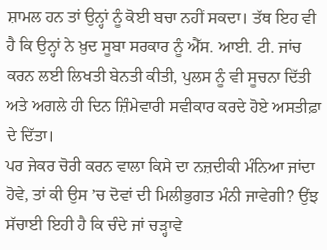ਸ਼ਾਮਲ ਹਨ ਤਾਂ ਉਨ੍ਹਾਂ ਨੂੰ ਕੋਈ ਬਚਾ ਨਹੀਂ ਸਕਦਾ। ਤੱਥ ਇਹ ਵੀ ਹੈ ਕਿ ਉਨ੍ਹਾਂ ਨੇ ਖ਼ੁਦ ਸੂਬਾ ਸਰਕਾਰ ਨੂੰ ਐੱਸ. ਆਈ. ਟੀ. ਜਾਂਚ ਕਰਨ ਲਈ ਲਿਖਤੀ ਬੇਨਤੀ ਕੀਤੀ, ਪੁਲਸ ਨੂੰ ਵੀ ਸੂਚਨਾ ਦਿੱਤੀ ਅਤੇ ਅਗਲੇ ਹੀ ਦਿਨ ਜ਼ਿੰਮੇਵਾਰੀ ਸਵੀਕਾਰ ਕਰਦੇ ਹੋਏ ਅਸਤੀਫ਼ਾ ਦੇ ਦਿੱਤਾ।
ਪਰ ਜੇਕਰ ਚੋਰੀ ਕਰਨ ਵਾਲਾ ਕਿਸੇ ਦਾ ਨਜ਼ਦੀਕੀ ਮੰਨਿਆ ਜਾਂਦਾ ਹੋਵੇ, ਤਾਂ ਕੀ ਉਸ ’ਚ ਦੋਵਾਂ ਦੀ ਮਿਲੀਭੁਗਤ ਮੰਨੀ ਜਾਵੇਗੀ? ਉਂਝ ਸੱਚਾਈ ਇਹੀ ਹੈ ਕਿ ਚੰਦੇ ਜਾਂ ਚੜ੍ਹਾਵੇ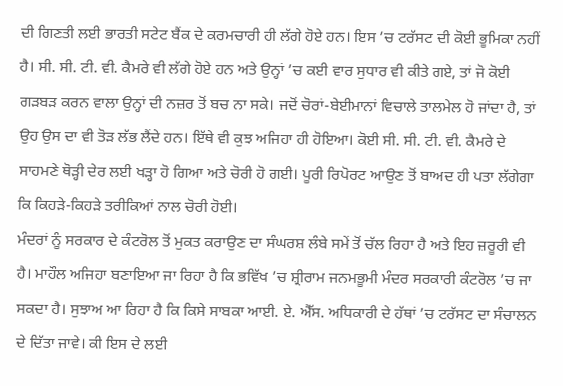ਦੀ ਗਿਣਤੀ ਲਈ ਭਾਰਤੀ ਸਟੇਟ ਬੈਂਕ ਦੇ ਕਰਮਚਾਰੀ ਹੀ ਲੱਗੇ ਹੋਏ ਹਨ। ਇਸ ’ਚ ਟਰੱਸਟ ਦੀ ਕੋਈ ਭੂਮਿਕਾ ਨਹੀਂ ਹੈ। ਸੀ. ਸੀ. ਟੀ. ਵੀ. ਕੈਮਰੇ ਵੀ ਲੱਗੇ ਹੋਏ ਹਨ ਅਤੇ ਉਨ੍ਹਾਂ ’ਚ ਕਈ ਵਾਰ ਸੁਧਾਰ ਵੀ ਕੀਤੇ ਗਏ, ਤਾਂ ਜੋ ਕੋਈ ਗੜਬੜ ਕਰਨ ਵਾਲਾ ਉਨ੍ਹਾਂ ਦੀ ਨਜ਼ਰ ਤੋਂ ਬਚ ਨਾ ਸਕੇ। ਜਦੋਂ ਚੋਰਾਂ-ਬੇਈਮਾਨਾਂ ਵਿਚਾਲੇ ਤਾਲਮੇਲ ਹੋ ਜਾਂਦਾ ਹੈ, ਤਾਂ ਉਹ ਉਸ ਦਾ ਵੀ ਤੋੜ ਲੱਭ ਲੈਂਦੇ ਹਨ। ਇੱਥੇ ਵੀ ਕੁਝ ਅਜਿਹਾ ਹੀ ਹੋਇਆ। ਕੋਈ ਸੀ. ਸੀ. ਟੀ. ਵੀ. ਕੈਮਰੇ ਦੇ ਸਾਹਮਣੇ ਥੋੜ੍ਹੀ ਦੇਰ ਲਈ ਖੜ੍ਹਾ ਹੋ ਗਿਆ ਅਤੇ ਚੋਰੀ ਹੋ ਗਈ। ਪੂਰੀ ਰਿਪੋਰਟ ਆਉਣ ਤੋਂ ਬਾਅਦ ਹੀ ਪਤਾ ਲੱਗੇਗਾ ਕਿ ਕਿਹੜੇ-ਕਿਹੜੇ ਤਰੀਕਿਆਂ ਨਾਲ ਚੋਰੀ ਹੋਈ।
ਮੰਦਰਾਂ ਨੂੰ ਸਰਕਾਰ ਦੇ ਕੰਟਰੋਲ ਤੋਂ ਮੁਕਤ ਕਰਾਉਣ ਦਾ ਸੰਘਰਸ਼ ਲੰਬੇ ਸਮੇਂ ਤੋਂ ਚੱਲ ਰਿਹਾ ਹੈ ਅਤੇ ਇਹ ਜ਼ਰੂਰੀ ਵੀ ਹੈ। ਮਾਹੌਲ ਅਜਿਹਾ ਬਣਾਇਆ ਜਾ ਰਿਹਾ ਹੈ ਕਿ ਭਵਿੱਖ ’ਚ ਸ਼੍ਰੀਰਾਮ ਜਨਮਭੂਮੀ ਮੰਦਰ ਸਰਕਾਰੀ ਕੰਟਰੋਲ ’ਚ ਜਾ ਸਕਦਾ ਹੈ। ਸੁਝਾਅ ਆ ਰਿਹਾ ਹੈ ਕਿ ਕਿਸੇ ਸਾਬਕਾ ਆਈ. ਏ. ਐੱਸ. ਅਧਿਕਾਰੀ ਦੇ ਹੱਥਾਂ ’ਚ ਟਰੱਸਟ ਦਾ ਸੰਚਾਲਨ ਦੇ ਦਿੱਤਾ ਜਾਵੇ। ਕੀ ਇਸ ਦੇ ਲਈ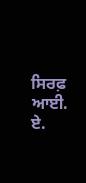ਸਿਰਫ਼ ਆਈ. ਏ.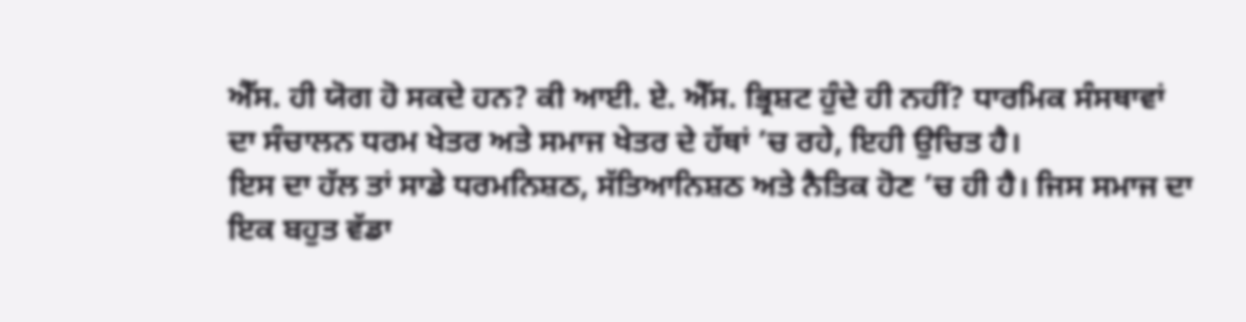ਐੱਸ. ਹੀ ਯੋਗ ਹੋ ਸਕਦੇ ਹਨ? ਕੀ ਆਈ. ਏ. ਐੱਸ. ਭ੍ਰਿਸ਼ਟ ਹੁੰਦੇ ਹੀ ਨਹੀਂ? ਧਾਰਮਿਕ ਸੰਸਥਾਵਾਂ ਦਾ ਸੰਚਾਲਨ ਧਰਮ ਖੇਤਰ ਅਤੇ ਸਮਾਜ ਖੇਤਰ ਦੇ ਹੱਥਾਂ ’ਚ ਰਹੇ, ਇਹੀ ਉਚਿਤ ਹੈ।
ਇਸ ਦਾ ਹੱਲ ਤਾਂ ਸਾਡੇ ਧਰਮਨਿਸ਼ਠ, ਸੱਤਿਆਨਿਸ਼ਠ ਅਤੇ ਨੈਤਿਕ ਹੋਣ ’ਚ ਹੀ ਹੈ। ਜਿਸ ਸਮਾਜ ਦਾ ਇਕ ਬਹੁਤ ਵੱਡਾ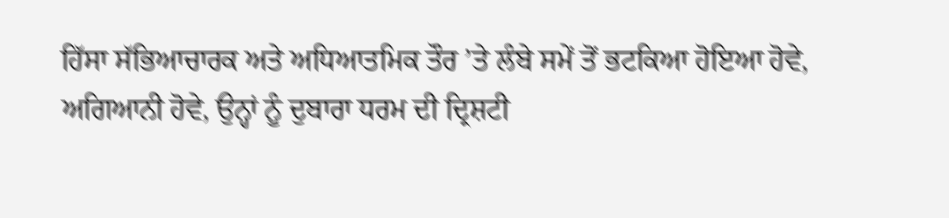ਹਿੱਸਾ ਸੱਭਿਆਚਾਰਕ ਅਤੇ ਅਧਿਆਤਮਿਕ ਤੌਰ ’ਤੇ ਲੰਬੇ ਸਮੇਂ ਤੋਂ ਭਟਕਿਆ ਹੋਇਆ ਹੋਵੇ, ਅਗਿਆਨੀ ਹੋਵੇ, ਉਨ੍ਹਾਂ ਨੂੰ ਦੁਬਾਰਾ ਧਰਮ ਦੀ ਦ੍ਰਿਸ਼ਟੀ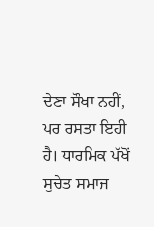ਦੇਣਾ ਸੌਖਾ ਨਹੀਂ, ਪਰ ਰਸਤਾ ਇਹੀ ਹੈ। ਧਾਰਮਿਕ ਪੱਖੋਂ ਸੁਚੇਤ ਸਮਾਜ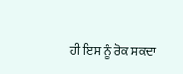ਹੀ ਇਸ ਨੂੰ ਰੋਕ ਸਕਦਾ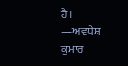ਹੈ।
—ਅਵਧੇਸ਼ ਕੁਮਾਰ